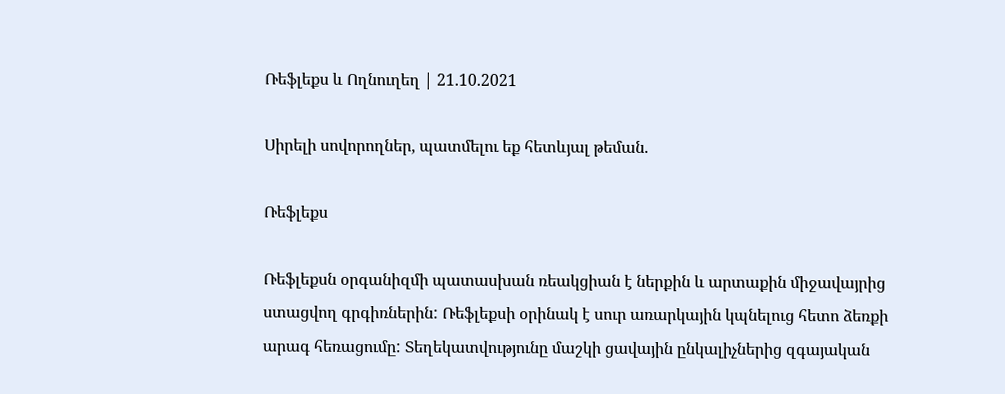Ռեֆլեքս և Ողնուղեղ | 21.10.2021

Սիրելի սովորողներ, պատմելու եք հետևյալ թեման.

Ռեֆլեքս

Ռեֆլեքսն օրգանիզմի պատասխան ռեակցիան է ներքին և արտաքին միջավայրից ստացվող գրգիռներին: Ռեֆլեքսի օրինակ է սուր առարկային կպնելուց հետո ձեռքի արագ հեռացումը: Տեղեկատվությունը մաշկի ցավային ընկալիչներից զգայական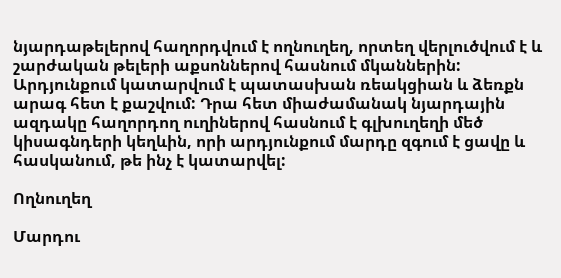նյարդաթելերով հաղորդվում է ողնուղեղ, որտեղ վերլուծվում է և շարժական թելերի աքսոններով հասնում մկաններին: Արդյունքում կատարվում է պատասխան ռեակցիան և ձեռքն արագ հետ է քաշվում: Դրա հետ միաժամանակ նյարդային ազդակը հաղորդող ուղիներով հասնում է գլխուղեղի մեծ կիսագնդերի կեղևին, որի արդյունքում մարդը զգում է ցավը և հասկանում, թե ինչ է կատարվել:

Ողնուղեղ

Մարդու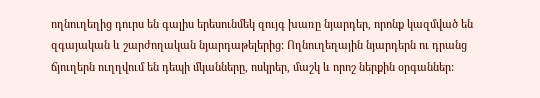ողնուղեղից դուրս են գալիս երեսունմեկ զույգ խառը նյարդեր, որոնք կազմված են զգայական և շարժողական նյարդաթելերից: Ողնուղեղային նյարդերն ու դրանց ճյուղերն ուղղվում են դեպի մկանները, ոսկրեր, մաշկ և որոշ ներքին օրգաններ: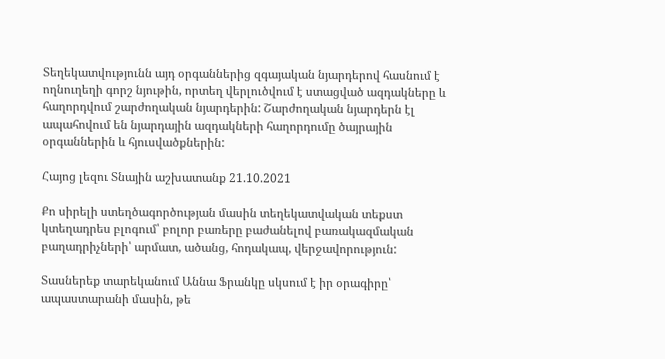Տեղեկատվությունն այդ օրգաններից զգայական նյարդերով հասնում է ողնուղեղի գորշ նյութին, որտեղ վերլուծվում է ստացված ազդակները և հաղորդվում շարժողական նյարդերին: Շարժողական նյարդերն էլ ապահովում են նյարդային ազդակների հաղորդումը ծայրային օրգաններին և հյուսվածքներին:

Հայոց լեզու Տնային աշխատանք 21.10.2021

Քո սիրելի ստեղծագործության մասին տեղեկատվական տեքստ կտեղադրես բլոգում՝ բոլոր բառերը բաժանելով բառակազմական բաղադրիչների՝ արմատ, ածանց, հոդակապ, վերջավորություն:

Տասներեք տարեկանում Աննա Ֆրանկը սկսում է իր օրագիրը՝ ապաստարանի մասին, թե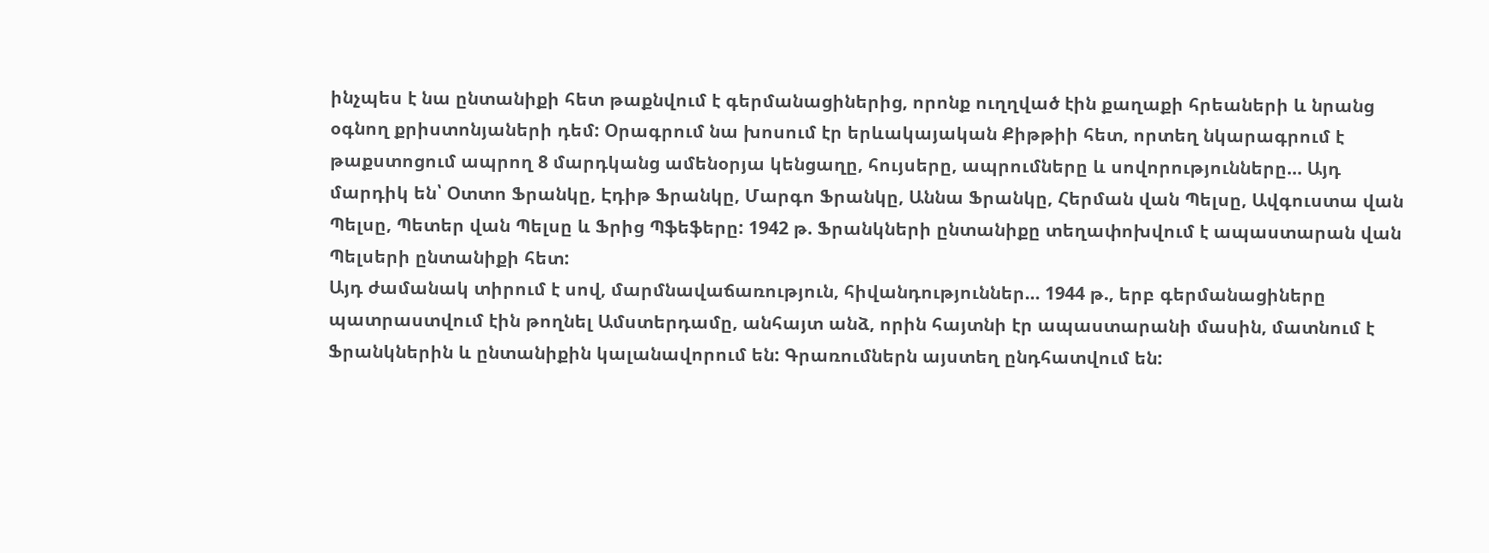ինչպես է նա ընտանիքի հետ թաքնվում է գերմանացիներից, որոնք ուղղված էին քաղաքի հրեաների և նրանց օգնող քրիստոնյաների դեմ: Օրագրում նա խոսում էր երևակայական Քիթթիի հետ, որտեղ նկարագրում է թաքստոցում ապրող 8 մարդկանց ամենօրյա կենցաղը, հույսերը, ապրումները և սովորությունները… Այդ մարդիկ են՝ Օտտո Ֆրանկը, Էդիթ Ֆրանկը, Մարգո Ֆրանկը, Աննա Ֆրանկը, Հերման վան Պելսը, Ավգուստա վան Պելսը, Պետեր վան Պելսը և Ֆրից Պֆեֆերը: 1942 թ. Ֆրանկների ընտանիքը տեղափոխվում է ապաստարան վան Պելսերի ընտանիքի հետ:
Այդ ժամանակ տիրում է սով, մարմնավաճառություն, հիվանդություններ… 1944 թ., երբ գերմանացիները պատրաստվում էին թողնել Ամստերդամը, անհայտ անձ, որին հայտնի էր ապաստարանի մասին, մատնում է Ֆրանկներին և ընտանիքին կալանավորում են: Գրառումներն այստեղ ընդհատվում են: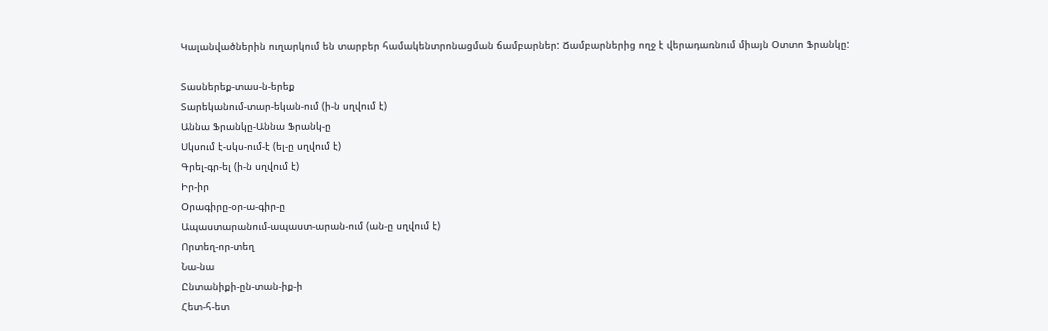Կալանվածներին ուղարկում են տարբեր համակենտրոնացման ճամբարներ: Ճամբարներից ողջ է վերադառնում միայն Օտտո Ֆրանկը:

Տասներեք-տաս-ն-երեք
Տարեկանում-տար-եկան-ում (ի-ն սղվում է)
Աննա Ֆրանկը-Աննա Ֆրանկ-ը
Սկսում է-սկս-ում-է (ել-ը սղվում է)
Գրել-գր-ել (ի-ն սղվում է)
Իր-իր
Օրագիրը-օր-ա-գիր-ը
Ապաստարանում-ապաստ-արան-ում (ան-ը սղվում է)
Որտեղ-որ-տեղ
Նա-նա
Ընտանիքի-ըն-տան-իք-ի
Հետ-հ-ետ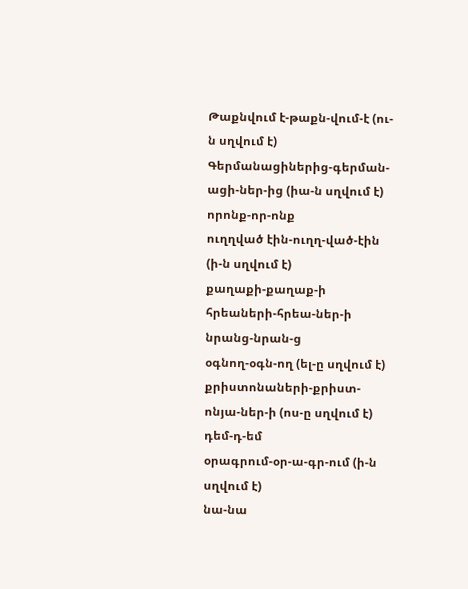Թաքնվում է-թաքն-վում-է (ու-ն սղվում է)
Գերմանացիներից-գերման-ացի-ներ-ից (իա-ն սղվում է)
որոնք-որ-ոնք
ուղղված էին-ուղղ-ված-էին (ի-ն սղվում է)
քաղաքի-քաղաք-ի
հրեաների-հրեա-ներ-ի
նրանց-նրան-ց
օգնող-օգն-ող (ել-ը սղվում է)
քրիստոնաների-քրիստ-ոնյա-ներ-ի (ոս-ը սղվում է)
դեմ-դ-եմ
օրագրում-օր-ա-գր-ում (ի-ն սղվում է)
նա-նա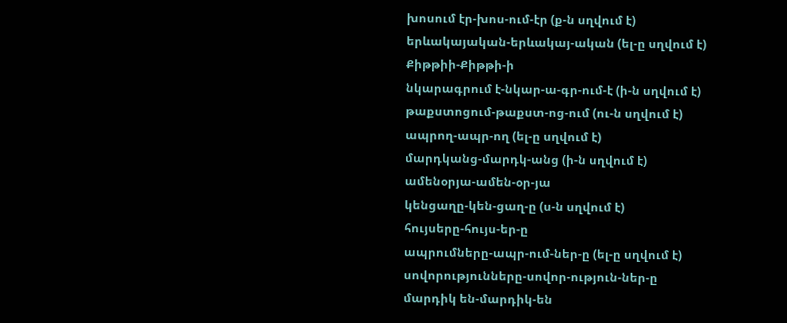խոսում էր-խոս-ում-էր (ք-ն սղվում է)
երևակայական-երևակայ-ական (ել-ը սղվում է)
Քիթթիի-Քիթթի-ի
նկարագրում է-նկար-ա-գր-ում-է (ի-ն սղվում է)
թաքստոցում-թաքստ-ոց-ում (ու-ն սղվում է)
ապրող-ապր-ող (ել-ը սղվում է)
մարդկանց-մարդկ-անց (ի-ն սղվում է)
ամենօրյա-ամեն-օր-յա
կենցաղը-կեն-ցաղ-ը (ս-ն սղվում է)
հույսերը-հույս-եր-ը
ապրումները-ապր-ում-ներ-ը (ել-ը սղվում է)
սովորությունները-սովոր-ություն-ներ-ը
մարդիկ են-մարդիկ-են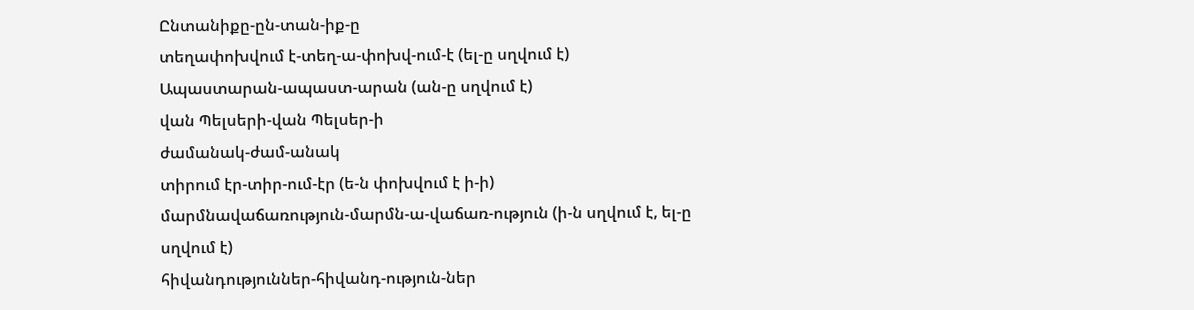Ընտանիքը-ըն-տան-իք-ը
տեղափոխվում է-տեղ-ա-փոխվ-ում-է (ել-ը սղվում է)
Ապաստարան-ապաստ-արան (ան-ը սղվում է)
վան Պելսերի-վան Պելսեր-ի
ժամանակ-ժամ-անակ
տիրում էր-տիր-ում-էր (ե-ն փոխվում է ի-ի)
մարմնավաճառություն-մարմն-ա-վաճառ-ություն (ի-ն սղվում է, ել-ը սղվում է)
հիվանդություններ-հիվանդ-ություն-ներ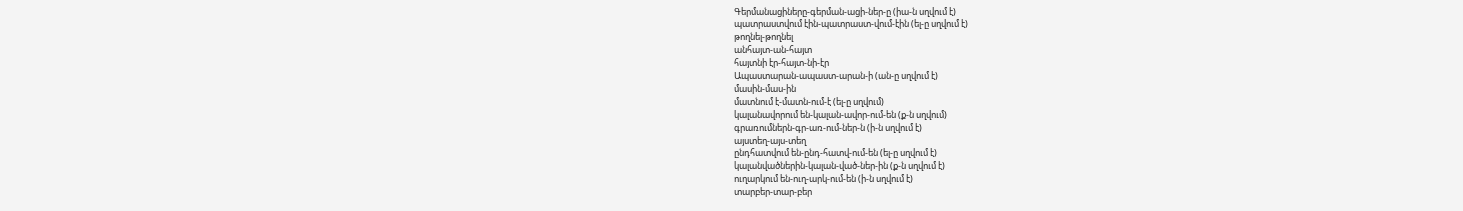Գերմանացիները-գերման-ացի-ներ-ը (իա-ն սղվում է)
պատրաստվում էին-պատրաստ-վում-էին (ել-ը սղվում է)
թողնել-թողնել
անհայտ-ան-հայտ
հայտնի էր-հայտ-նի-էր
Ապաստարան-ապաստ-արան-ի (ան-ը սղվում է)
մասին-մաս-ին
մատնում է-մատն-ում-է (ել-ը սղվում)
կալանավորում են-կալան-ավոր-ում-են (ք-ն սղվում)
գրառումներն-գր-առ-ում-ներ-ն (ի-ն սղվում է)
այստեղ-այս-տեղ
ընդհատվում են-ընդ-հատվ-ում-են (ել-ը սղվում է)
կալանվածներին-կալան-ված-ներ-ին (ք-ն սղվում է)
ուղարկում են-ուղ-արկ-ում-են (ի-ն սղվում է)
տարբեր-տար-բեր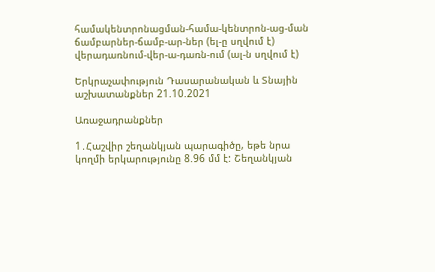համակենտրոնացման-համա-կենտրոն-աց-ման
ճամբարներ-ճամբ-ար-ներ (ել-ը սղվում է)
վերադառնում-վեր-ա-դառն-ում (ալ-ն սղվում է)

Երկրաչափություն Դասարանական և Տնային աշխատանքներ 21.10.2021

Առաջադրանքներ

1․Հաշվիր շեղանկյան պարագիծը, եթե նրա կողմի երկարությունը 8.96 մմ է: Շեղանկյան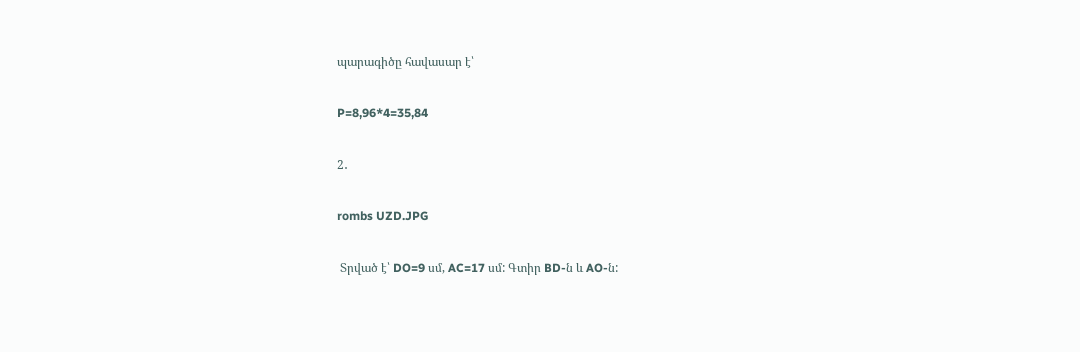պարագիծը հավասար է՝

P=8,96*4=35,84

2․

rombs UZD.JPG

 Տրված է՝ DO=9 սմ, AC=17 սմ: Գտիր BD-ն և AO-ն: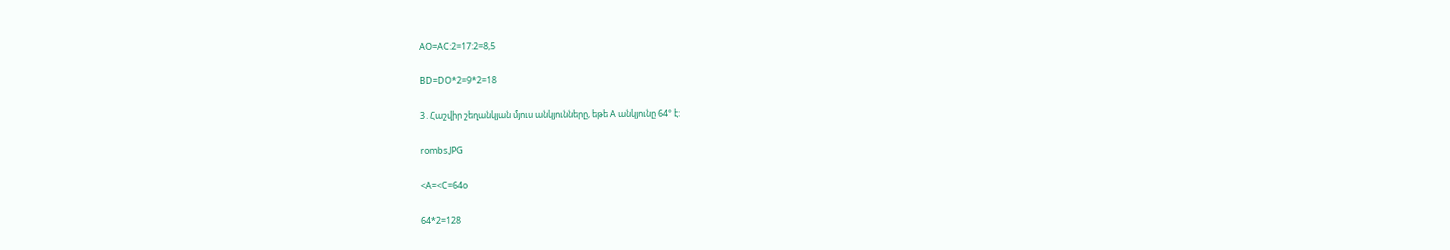AO=AC:2=17:2=8,5

BD=DO*2=9*2=18

3․Հաշվիր շեղանկյան մյուս անկյունները, եթե A անկյունը 64° է:

rombs.JPG

<A=<C=64o

64*2=128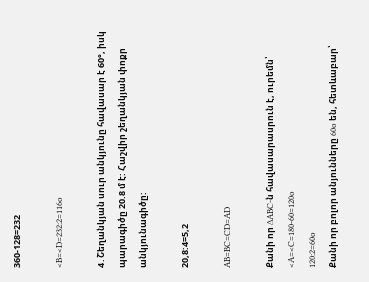360-128=232

<B=<D=232:2=116o

4․Շեղանկյան սուր անկյունը հավասար է 60°, իսկ պարագիծը 20.8 մ է: Հաշվիր շեղանկյան փոքր անկյունագիծը:

20,8:4=5,2

AB=BC=CD=AD

Քանի որ ∆ABC-ն հավասարասրուն է, ուրեմն՝ <A=<C=180-60=120o
120:2=60o
Քանի որ բոլոր անյունները 60o են, հետևաբար՝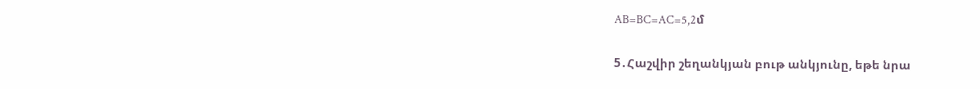AB=BC=AC=5,2մ

5․Հաշվիր շեղանկյան բութ անկյունը, եթե նրա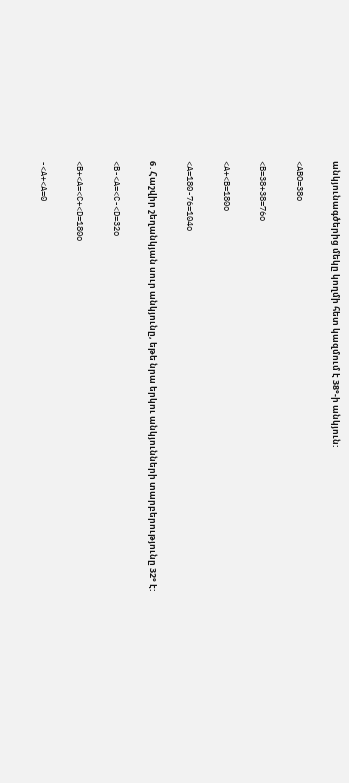անկյունագծերից մեկը կողմի հետ կազմում է 38°-ի անկյուն:

<ABO=38o

<B=38+38=76o

<A+<B=180o

<A=180-76=104o

6․Հաշվիր շեղանկյան սուր անկյունը, եթե նրա երկու անկյունների տարբերությունը 32° է:

<B-<A=<C-<D=32o

<B+<A=<C+<D=180o

-<A+<A=0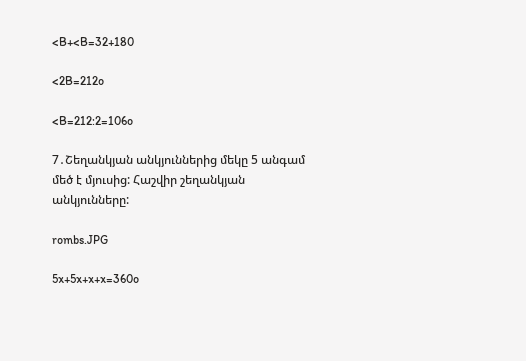<B+<B=32+180

<2B=212o

<B=212:2=106o

7․Շեղանկյան անկյուններից մեկը 5 անգամ մեծ է մյուսից: Հաշվիր շեղանկյան անկյունները:

rombs.JPG

5x+5x+x+x=360o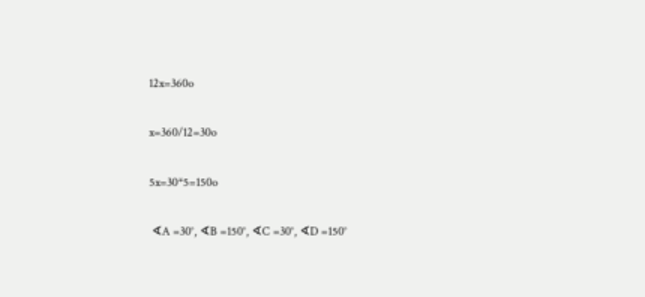12x=360o

x=360/12=30o

5x=30*5=150o

 ∢A =30°, ∢B =150°, ∢C =30°, ∢D =150°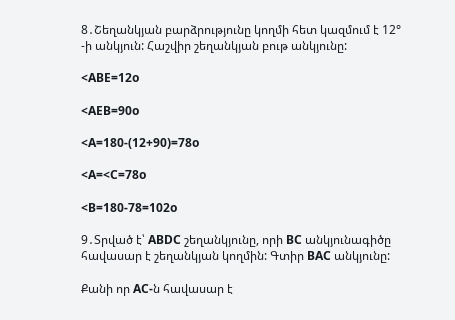8․Շեղանկյան բարձրությունը կողմի հետ կազմում է 12° -ի անկյուն: Հաշվիր շեղանկյան բութ անկյունը:

<ABE=12o

<AEB=90o

<A=180-(12+90)=78o

<A=<C=78o

<B=180-78=102o

9․Տրված է՝ ABDC շեղանկյունը, որի BC անկյունագիծը հավասար է շեղանկյան կողմին: Գտիր BAC անկյունը:

Քանի որ AC-ն հավասար է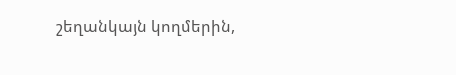շեղանկայն կողմերին,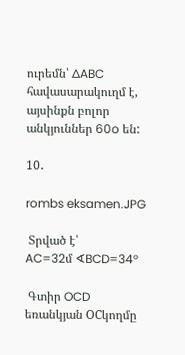ուրեմն՝ ∆ABC հավասարակուղմ է, այսինքն բոլոր անկյուններ 60o են:

10․

rombs eksamen.JPG

 Տրված է՝
AC=32մ ∢BCD=34°

 Գտիր OCD եռանկյան OCկողմը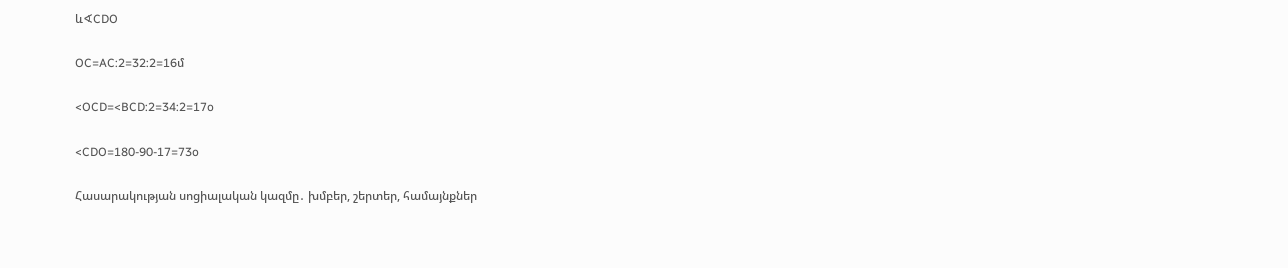և∢CDO

OC=AC:2=32:2=16մ

<OCD=<BCD:2=34:2=17o

<CDO=180-90-17=73o

Հասարակության սոցիալական կազմը․ խմբեր, շերտեր, համայնքներ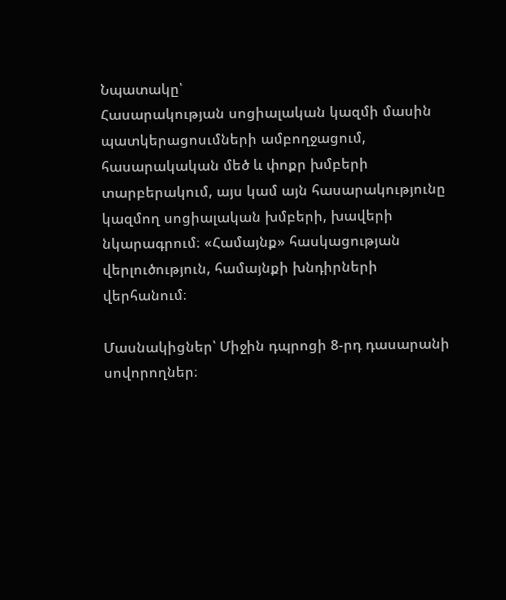Նպատակը՝
Հասարակության սոցիալական կազմի մասին պատկերացոսւմների ամբողջացում, հասարակական մեծ և փոքր խմբերի տարբերակում, այս կամ այն հասարակությունը կազմող սոցիալական խմբերի, խավերի նկարագրում։ «Համայնք» հասկացության վերլուծություն, համայնքի խնդիրների վերհանում։

Մասնակիցներ՝ Միջին դպրոցի 8-րդ դասարանի սովորողներ։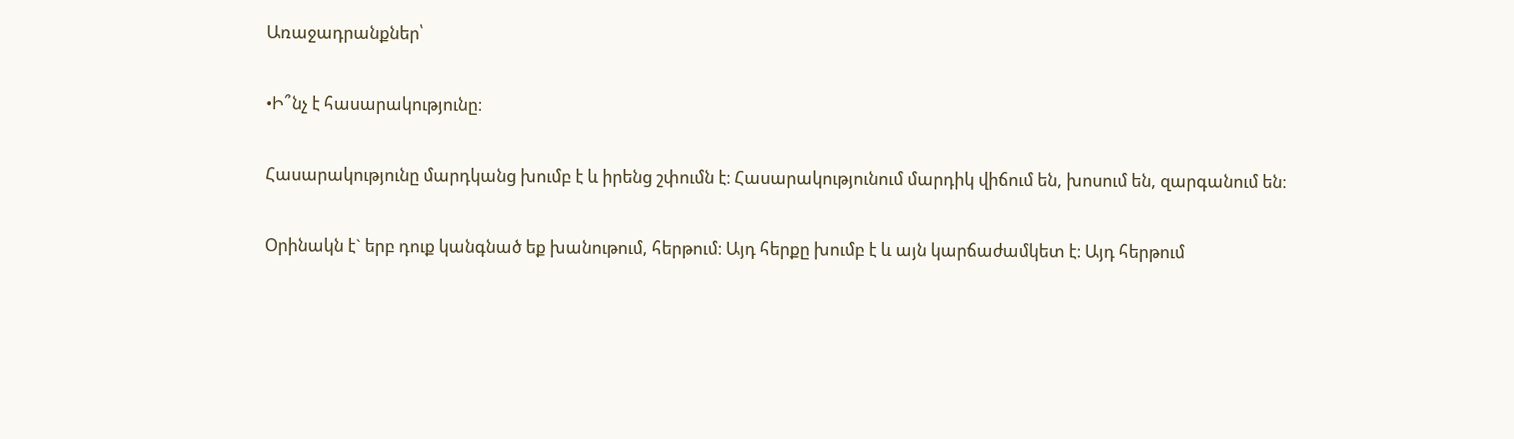Առաջադրանքներ՝

•Ի՞նչ է հասարակությունը։

Հասարակությունը մարդկանց խումբ է և իրենց շփումն է։ Հասարակությունում մարդիկ վիճում են, խոսում են, զարգանում են։

Օրինակն է` երբ դուք կանգնած եք խանութում, հերթում։ Այդ հերքը խումբ է և այն կարճաժամկետ է։ Այդ հերթում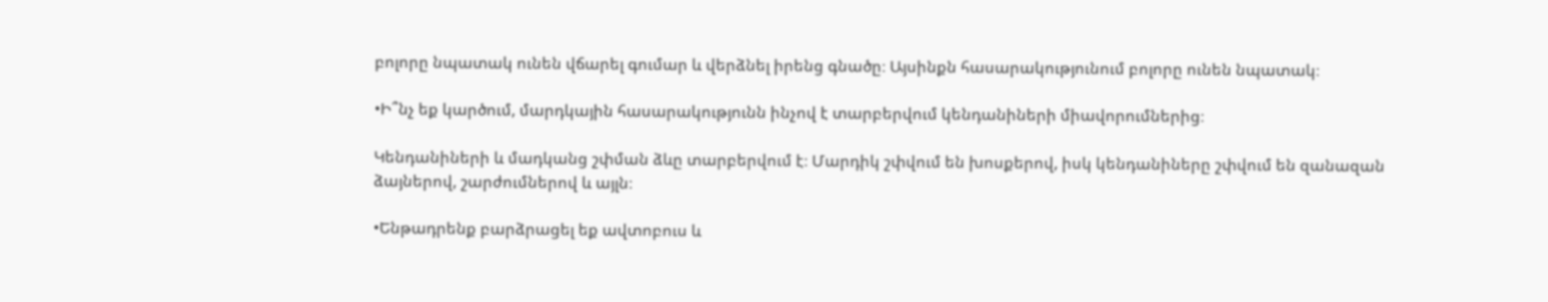բոլորը նպատակ ունեն վճարել գումար և վերձնել իրենց գնածը։ Այսինքն հասարակությունում բոլորը ունեն նպատակ։

•Ի՞նչ եք կարծում, մարդկային հասարակությունն ինչով է տարբերվում կենդանիների միավորումներից։

Կենդանիների և մադկանց շփման ձևը տարբերվում է։ Մարդիկ շփվում են խոսքերով, իսկ կենդանիները շփվում են զանազան ձայներով, շարժումներով և այլն։

•Ենթադրենք բարձրացել եք ավտոբուս և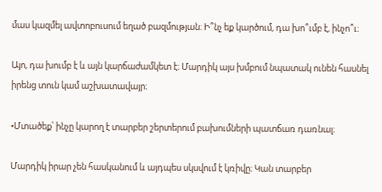մաս կազմել ավտոբուսում եղած բազմության։ Ի՞նչ եք կարծում, դա խո՞ւմբ է, ինչո՞ւ։

Այո, դա խումբ է և այն կարճաժամկետ է։ Մարդիկ այս խմբում նպատակ ունեն հասնել իրենց տուն կամ աշխատավայր։

•Մտածեք՝ ինչը կարող է տարբեր շերտերում բախումների պատճառ դառնալ։

Մարդիկ իրար չեն հասկանում և այդպես սկսվում է կռիվը։ Կան տարբեր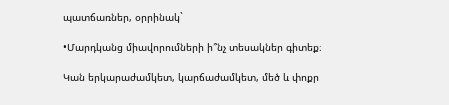պատճառներ, օրրինակ`

•Մարդկանց միավորումների ի՞նչ տեսակներ գիտեք։

Կան երկարաժամկետ, կարճաժամկետ, մեծ և փոքր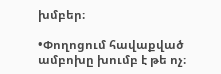խմբեր։

•Փողոցում հավաքված ամբոխը խումբ է թե ոչ։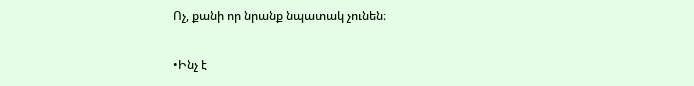Ոչ, քանի որ նրանք նպատակ չունեն։

•Ինչ է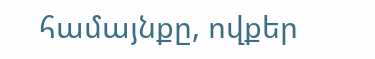համայնքը, ովքեր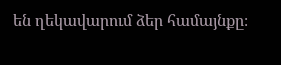են ղեկավարում ձեր համայնքը։